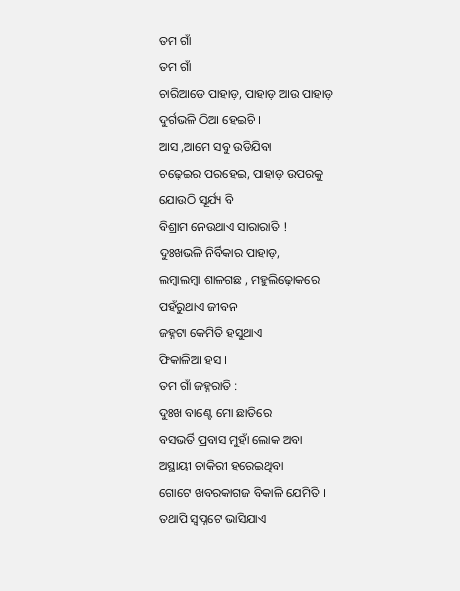ତମ ଗାଁ
ତମ ଗାଁ
ଚାରିଆଡେ ପାହାଡ଼, ପାହାଡ଼ ଆଉ ପାହାଡ଼
ଦୁର୍ଗଭଳି ଠିଆ ହେଇଚି ।
ଆସ ,ଆମେ ସବୁ ଉଡିଯିବା
ଚଢ଼େଇର ପରହେଇ, ପାହାଡ଼ ଉପରକୁ
ଯୋଉଠି ସୂର୍ଯ୍ୟ ବି
ବିଶ୍ରାମ ନେଉଥାଏ ସାରାରାତି !
ଦୁଃଖଭଳି ନିର୍ବିକାର ପାହାଡ଼,
ଲମ୍ବାଲମ୍ବା ଶାଳଗଛ , ମହୁଲିଢ଼ୋକରେ
ପହଁରୁଥାଏ ଜୀବନ
ଜହ୍ନଟା କେମିତି ହସୁଥାଏ
ଫିକାଳିଆ ହସ ।
ତମ ଗାଁ ଜହ୍ନରାତି :
ଦୁଃଖ ବାଣ୍ଟେ ମୋ ଛାତିରେ
ବସଭର୍ତି ପ୍ରବାସ ମୁହାଁ ଲୋକ ଅବା
ଅସ୍ଥାୟୀ ଚାକିରୀ ହରେଇଥିବା
ଗୋଟେ ଖବରକାଗଜ ବିକାଳି ଯେମିତି ।
ତଥାପି ସ୍ବପ୍ନଟେ ଭାସିଯାଏ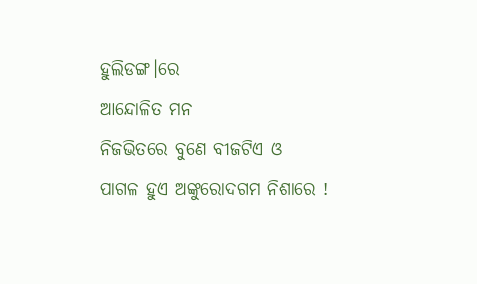ହୁଲିଡଙ୍ଗ।ରେ
ଆନ୍ଦୋଳିତ ମନ
ନିଜଭିତରେ ବୁଣେ ବୀଜଟିଏ ଓ
ପାଗଳ ହୁଏ ଅଙ୍କୁରୋଦଗମ ନିଶାରେ !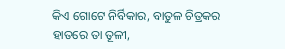କିଏ ଗୋଟେ ନିର୍ବିକାର, ବାତୁଳ ଚିତ୍ରକର
ହାତରେ ତା ତୂଳୀ,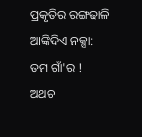ପ୍ରକୃତିର ରଙ୍ଗଢାଳି ଆଙ୍କିଦିଏ ନକ୍ସା:
ତମ ଗାଁ'ର !
ଅଥଚ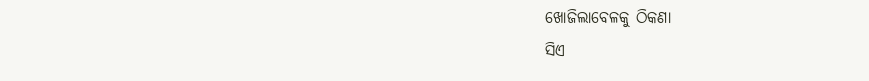ଖୋଜିଲାବେଳକୁ ଠିକଣା
ସିଏ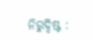ନିରୁଦ୍ଦିଷ୍ଟ :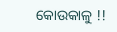କୋଉକାଳୁ !!